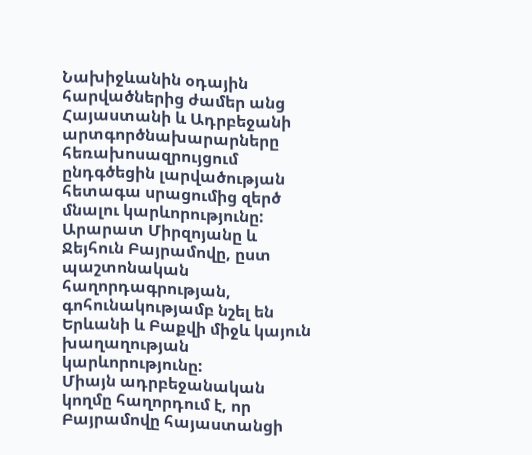Նախիջևանին օդային հարվածներից ժամեր անց Հայաստանի և Ադրբեջանի արտգործնախարարները հեռախոսազրույցում ընդգծեցին լարվածության հետագա սրացումից զերծ մնալու կարևորությունը:
Արարատ Միրզոյանը և Ջեյհուն Բայրամովը, ըստ պաշտոնական հաղորդագրության, գոհունակությամբ նշել են Երևանի և Բաքվի միջև կայուն խաղաղության կարևորությունը:
Միայն ադրբեջանական կողմը հաղորդում է, որ Բայրամովը հայաստանցի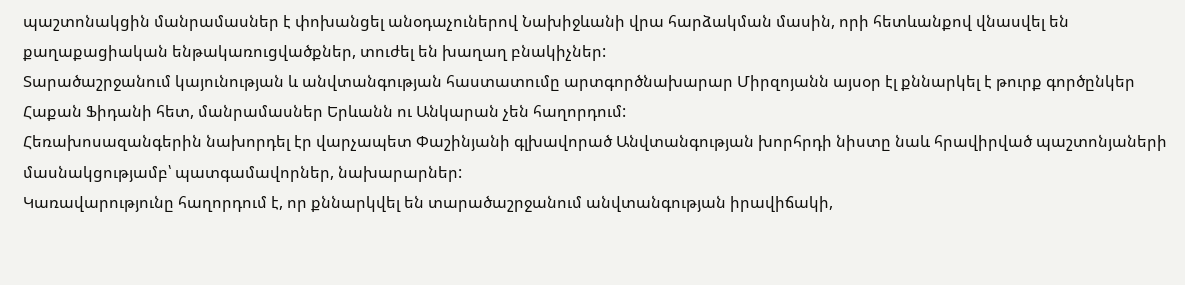պաշտոնակցին մանրամասներ է փոխանցել անօդաչուներով Նախիջևանի վրա հարձակման մասին, որի հետևանքով վնասվել են քաղաքացիական ենթակառուցվածքներ, տուժել են խաղաղ բնակիչներ:
Տարածաշրջանում կայունության և անվտանգության հաստատումը արտգործնախարար Միրզոյանն այսօր էլ քննարկել է թուրք գործընկեր Հաքան Ֆիդանի հետ, մանրամասներ Երևանն ու Անկարան չեն հաղորդում:
Հեռախոսազանգերին նախորդել էր վարչապետ Փաշինյանի գլխավորած Անվտանգության խորհրդի նիստը նաև հրավիրված պաշտոնյաների մասնակցությամբ՝ պատգամավորներ, նախարարներ:
Կառավարությունը հաղորդում է, որ քննարկվել են տարածաշրջանում անվտանգության իրավիճակի,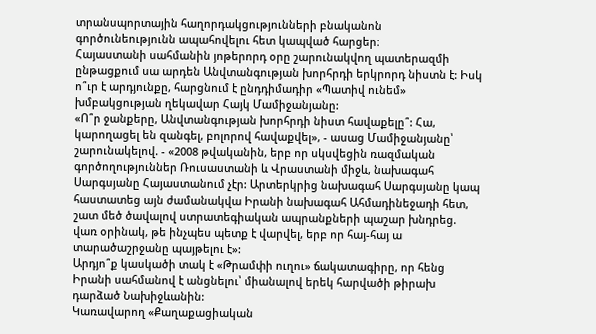տրանսպորտային հաղորդակցությունների բնականոն գործունեությունն ապահովելու հետ կապված հարցեր։
Հայաստանի սահմանին յոթերորդ օրը շարունակվող պատերազմի ընթացքում սա արդեն Անվտանգության խորհրդի երկրորդ նիստն է: Իսկ ո՞ւր է արդյունքը, հարցնում է ընդդիմադիր «Պատիվ ունեմ» խմբակցության ղեկավար Հայկ Մամիջանյանը:
«Ո՞ր ջանքերը, Անվտանգության խորհրդի նիստ հավաքելը՞: Հա, կարողացել են զանգել, բոլորով հավաքվել», - ասաց Մամիջանյանը՝ շարունակելով. - «2008 թվականին, երբ որ սկսվեցին ռազմական գործողություններ Ռուսաստանի և Վրաստանի միջև, նախագահ Սարգսյանը Հայաստանում չէր: Արտերկրից նախագահ Սարգսյանը կապ հաստատեց այն ժամանակվա Իրանի նախագահ Ահմադինեջադի հետ, շատ մեծ ծավալով ստրատեգիական ապրանքների պաշար խնդրեց. վառ օրինակ, թե ինչպես պետք է վարվել, երբ որ հայ-հայ ա տարածաշրջանը պայթելու է»:
Արդյո՞ք կասկածի տակ է «Թրամփի ուղու» ճակատագիրը, որ հենց Իրանի սահմանով է անցնելու՝ միանալով երեկ հարվածի թիրախ դարձած Նախիջևանին:
Կառավարող «Քաղաքացիական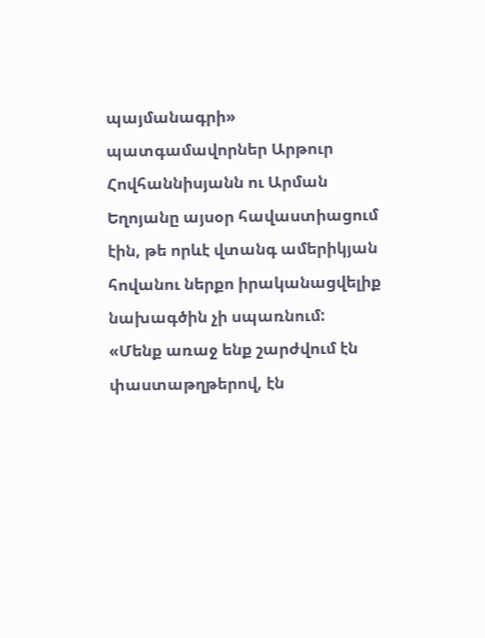պայմանագրի» պատգամավորներ Արթուր Հովհաննիսյանն ու Արման Եղոյանը այսօր հավաստիացում էին, թե որևէ վտանգ ամերիկյան հովանու ներքո իրականացվելիք նախագծին չի սպառնում:
«Մենք առաջ ենք շարժվում էն փաստաթղթերով, էն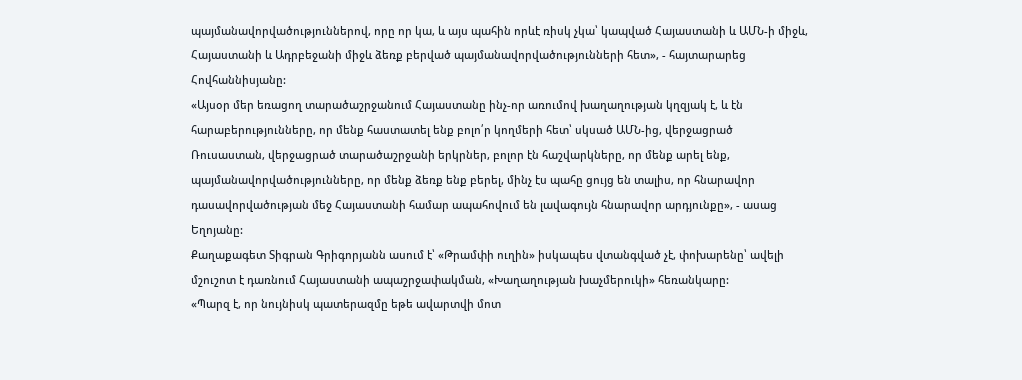պայմանավորվածություններով, որը որ կա, և այս պահին որևէ ռիսկ չկա՝ կապված Հայաստանի և ԱՄՆ-ի միջև, Հայաստանի և Ադրբեջանի միջև ձեռք բերված պայմանավորվածությունների հետ», - հայտարարեց Հովհաննիսյանը:
«Այսօր մեր եռացող տարածաշրջանում Հայաստանը ինչ-որ առումով խաղաղության կղզյակ է, և էն հարաբերությունները, որ մենք հաստատել ենք բոլո՛ր կողմերի հետ՝ սկսած ԱՄՆ-ից, վերջացրած Ռուսաստան, վերջացրած տարածաշրջանի երկրներ, բոլոր էն հաշվարկները, որ մենք արել ենք, պայմանավորվածությունները, որ մենք ձեռք ենք բերել, մինչ էս պահը ցույց են տալիս, որ հնարավոր դասավորվածության մեջ Հայաստանի համար ապահովում են լավագույն հնարավոր արդյունքը», - ասաց Եղոյանը:
Քաղաքագետ Տիգրան Գրիգորյանն ասում է՝ «Թրամփի ուղին» իսկապես վտանգված չէ, փոխարենը՝ ավելի մշուշոտ է դառնում Հայաստանի ապաշրջափակման, «Խաղաղության խաչմերուկի» հեռանկարը:
«Պարզ է, որ նույնիսկ պատերազմը եթե ավարտվի մոտ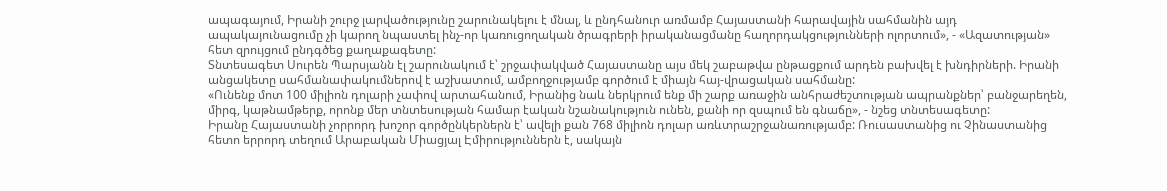ապագայում, Իրանի շուրջ լարվածությունը շարունակելու է մնալ, և ընդհանուր առմամբ Հայաստանի հարավային սահմանին այդ ապակայունացումը չի կարող նպաստել ինչ-որ կառուցողական ծրագրերի իրականացմանը հաղորդակցությունների ոլորտում», - «Ազատության» հետ զրույցում ընդգծեց քաղաքագետը:
Տնտեսագետ Սուրեն Պարսյանն էլ շարունակում է՝ շրջափակված Հայաստանը այս մեկ շաբաթվա ընթացքում արդեն բախվել է խնդիրների. Իրանի անցակետը սահմանափակումներով է աշխատում, ամբողջությամբ գործում է միայն հայ-վրացական սահմանը:
«Ունենք մոտ 100 միլիոն դոլարի չափով արտահանում, Իրանից նաև ներկրում ենք մի շարք առաջին անհրաժեշտության ապրանքներ՝ բանջարեղեն, միրգ, կաթնամթերք, որոնք մեր տնտեսության համար էական նշանակություն ունեն, քանի որ զսպում են գնաճը», - նշեց տնտեսագետը:
Իրանը Հայաստանի չորրորդ խոշոր գործընկերներն է՝ ավելի քան 768 միլիոն դոլար առևտրաշրջանառությամբ: Ռուսաստանից ու Չինաստանից հետո երրորդ տեղում Արաբական Միացյալ Էմիրություններն է, սակայն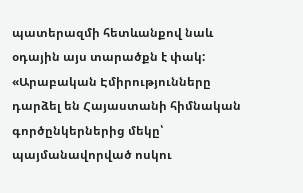պատերազմի հետևանքով նաև օդային այս տարածքն է փակ:
«Արաբական Էմիրությունները դարձել են Հայաստանի հիմնական գործընկերներից մեկը՝ պայմանավորված ոսկու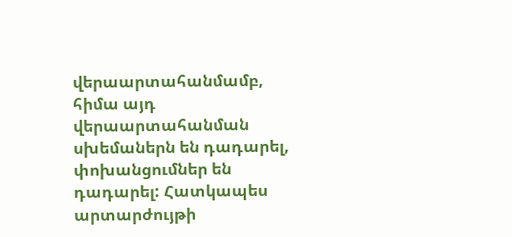վերաարտահանմամբ, հիմա այդ վերաարտահանման սխեմաներն են դադարել, փոխանցումներ են դադարել: Հատկապես արտարժույթի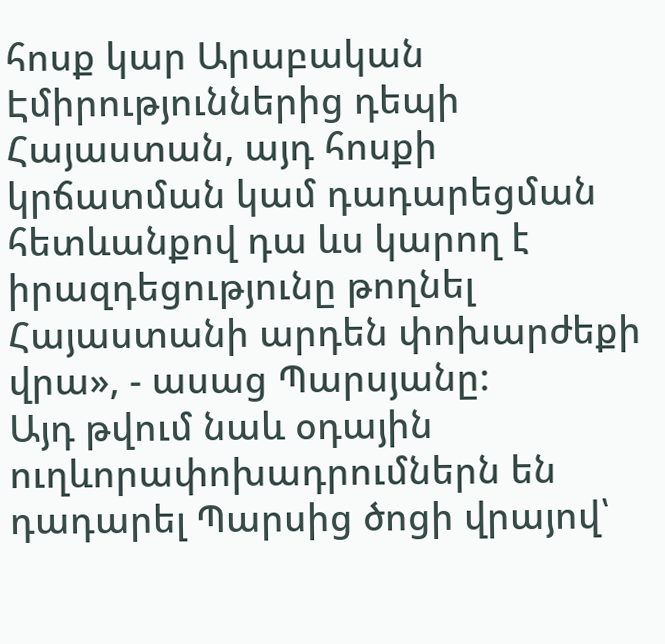հոսք կար Արաբական Էմիրություններից դեպի Հայաստան, այդ հոսքի կրճատման կամ դադարեցման հետևանքով դա ևս կարող է իրազդեցությունը թողնել Հայաստանի արդեն փոխարժեքի վրա», - ասաց Պարսյանը:
Այդ թվում նաև օդային ուղևորափոխադրումներն են դադարել Պարսից ծոցի վրայով՝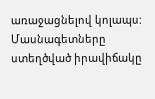առաջացնելով կոլապս: Մասնագետները ստեղծված իրավիճակը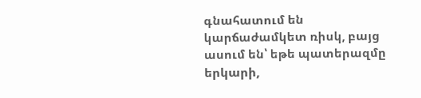գնահատում են կարճաժամկետ ռիսկ, բայց ասում են՝ եթե պատերազմը երկարի,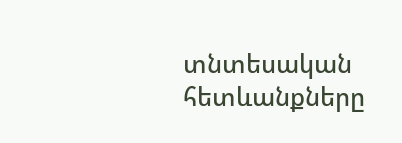տնտեսական հետևանքները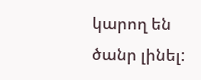կարող են ծանր լինել: